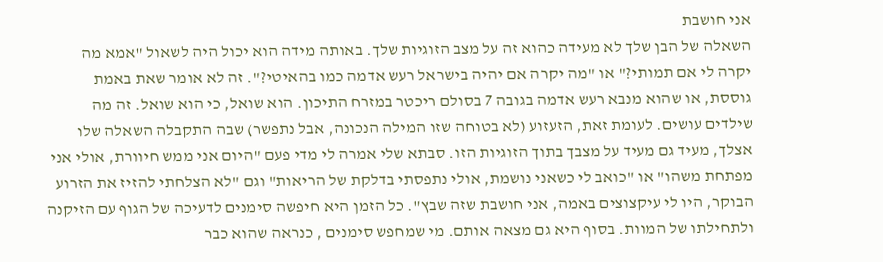אני חושבת
השאלה של הבן שלך לא מעידה כהוא זה על מצב הזוגיות שלך. באותה מידה הוא יכול היה לשאול "אמא מה יקרה לי אם תמותי?" או "מה יקרה אם יהיה בישראל רעש אדמה כמו בהאיטי?". זה לא אומר שאת באמת גוססת, או שהוא מנבא רעש אדמה בגובה 7 בסולם ריכטר במזרח התיכון. הוא שואל, כי הוא שואל. זה מה שילדים עושים. לעומת זאת, הזעזוע (לא בטוחה שזו המילה הנכונה, אבל נתפשר) שבה התקבלה השאלה שלו אצלך, מעיד גם מעיד על מצבך בתוך הזוגיות הזו. סבתא שלי אמרה לי מדי פעם "היום אני ממש חיוורת, אולי אני מפתחת משהו" או "כואב לי כשאני נושמת, אולי נתפסתי בדלקת של הריאות" וגם "לא הצלחתי להזיז את הזרוע הבוקר, היו לי עיקצוצים באמה, אני חושבת שזה שבץ". כל הזמן היא חיפשה סימנים לדעיכה של הגוף עם הזיקנה ולתחילתו של המוות. בסוף היא גם מצאה אותם. מי שמחפש סימנים , כנראה שהוא כבר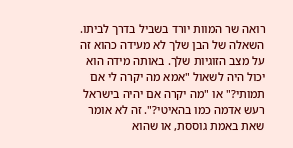רואה שר המוות יורד בשביל בדרך לביתו.
השאלה של הבן שלך לא מעידה כהוא זה על מצב הזוגיות שלך. באותה מידה הוא יכול היה לשאול "אמא מה יקרה לי אם תמותי?" או "מה יקרה אם יהיה בישראל רעש אדמה כמו בהאיטי?". זה לא אומר שאת באמת גוססת, או שהוא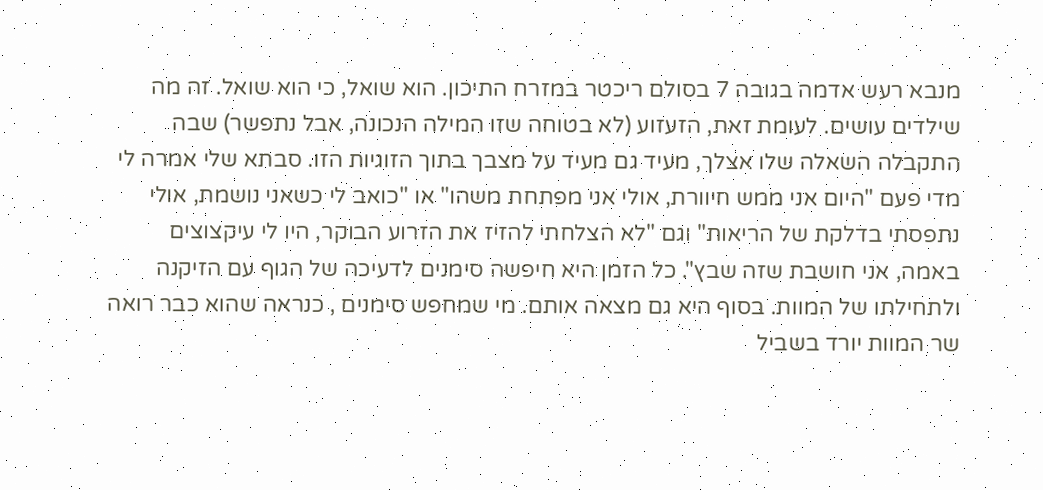מנבא רעש אדמה בגובה 7 בסולם ריכטר במזרח התיכון. הוא שואל, כי הוא שואל. זה מה שילדים עושים. לעומת זאת, הזעזוע (לא בטוחה שזו המילה הנכונה, אבל נתפשר) שבה התקבלה השאלה שלו אצלך, מעיד גם מעיד על מצבך בתוך הזוגיות הזו. סבתא שלי אמרה לי מדי פעם "היום אני ממש חיוורת, אולי אני מפתחת משהו" או "כואב לי כשאני נושמת, אולי נתפסתי בדלקת של הריאות" וגם "לא הצלחתי להזיז את הזרוע הבוקר, היו לי עיקצוצים באמה, אני חושבת שזה שבץ". כל הזמן היא חיפשה סימנים לדעיכה של הגוף עם הזיקנה ולתחילתו של המוות. בסוף היא גם מצאה אותם. מי שמחפש סימנים , כנראה שהוא כבר רואה שר המוות יורד בשביל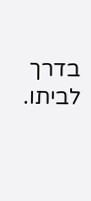בדרך לביתו.